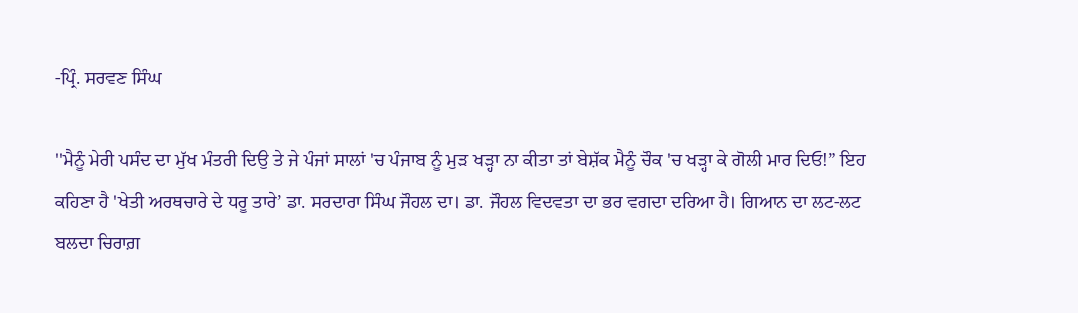-ਪ੍ਰਿੰ. ਸਰਵਣ ਸਿੰਘ

''ਮੈਨੂੰ ਮੇਰੀ ਪਸੰਦ ਦਾ ਮੁੱਖ ਮੰਤਰੀ ਦਿਉ ਤੇ ਜੇ ਪੰਜਾਂ ਸਾਲਾਂ 'ਚ ਪੰਜਾਬ ਨੂੰ ਮੁੜ ਖੜ੍ਹਾ ਨਾ ਕੀਤਾ ਤਾਂ ਬੇਸ਼ੱਕ ਮੈਨੂੰ ਚੌਕ 'ਚ ਖੜ੍ਹਾ ਕੇ ਗੋਲੀ ਮਾਰ ਦਿਓ!” ਇਹ ਕਹਿਣਾ ਹੈ 'ਖੇਤੀ ਅਰਥਚਾਰੇ ਦੇ ਧਰੂ ਤਾਰੇ’ ਡਾ. ਸਰਦਾਰਾ ਸਿੰਘ ਜੌਹਲ ਦਾ। ਡਾ. ਜੌਹਲ ਵਿਦਵਤਾ ਦਾ ਭਰ ਵਗਦਾ ਦਰਿਆ ਹੈ। ਗਿਆਨ ਦਾ ਲਟ-ਲਟ ਬਲਦਾ ਚਿਰਾਗ਼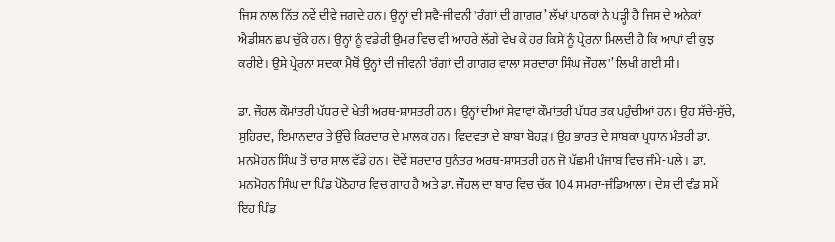ਜਿਸ ਨਾਲ ਨਿੱਤ ਨਵੇਂ ਦੀਵੇ ਜਗਦੇ ਹਨ। ਉਨ੍ਹਾਂ ਦੀ ਸਵੈ-ਜੀਵਨੀ 'ਰੰਗਾਂ ਦੀ ਗਾਗਰ’ ਲੱਖਾਂ ਪਾਠਕਾਂ ਨੇ ਪੜ੍ਹੀ ਹੈ ਜਿਸ ਦੇ ਅਨੇਕਾਂ ਐਡੀਸ਼ਨ ਛਪ ਚੁੱਕੇ ਹਨ। ਉਨ੍ਹਾਂ ਨੂੰ ਵਡੇਰੀ ਉਮਰ ਵਿਚ ਵੀ ਆਹਰੇ ਲੱਗੇ ਵੇਖ ਕੇ ਹਰ ਕਿਸੇ ਨੂੰ ਪ੍ਰੇਰਨਾ ਮਿਲਦੀ ਹੈ ਕਿ ਆਪਾਂ ਵੀ ਕੁਝ ਕਰੀਏ। ਉਸੇ ਪ੍ਰੇਰਨਾ ਸਦਕਾ ਮੈਥੋਂ ਉਨ੍ਹਾਂ ਦੀ ਜੀਵਨੀ 'ਰੰਗਾਂ ਦੀ ਗਾਗਰ ਵਾਲਾ ਸਰਦਾਰਾ ਸਿੰਘ ਜੌਹਲ'’ ਲਿਖੀ ਗਈ ਸੀ।

ਡਾ. ਜੌਹਲ ਕੌਮਾਂਤਰੀ ਪੱਧਰ ਦੇ ਖੇਤੀ ਅਰਥ-ਸ਼ਾਸਤਰੀ ਹਨ। ਉਨ੍ਹਾਂ ਦੀਆਂ ਸੇਵਾਵਾਂ ਕੌਮਾਂਤਰੀ ਪੱਧਰ ਤਕ ਪਹੁੰਚੀਆਂ ਹਨ। ਉਹ ਸੱਚੇ-ਸੁੱਚੇ, ਸੁਹਿਰਦ, ਇਮਾਨਦਾਰ ਤੇ ਉੱਚੇ ਕਿਰਦਾਰ ਦੇ ਮਾਲਕ ਹਨ। ਵਿਦਵਤਾ ਦੇ ਬਾਬਾ ਬੋਹੜ। ਉਹ ਭਾਰਤ ਦੇ ਸਾਬਕਾ ਪ੍ਰਧਾਨ ਮੰਤਰੀ ਡਾ. ਮਨਮੋਹਨ ਸਿੰਘ ਤੋਂ ਚਾਰ ਸਾਲ ਵੱਡੇ ਹਨ। ਦੋਵੇਂ ਸਰਦਾਰ ਧੁਨੰਤਰ ਅਰਥ-ਸ਼ਾਸਤਰੀ ਹਨ ਜੋ ਪੱਛਮੀ ਪੰਜਾਬ ਵਿਚ ਜੰਮੇ-ਪਲੇ। ਡਾ. ਮਨਮੋਹਨ ਸਿੰਘ ਦਾ ਪਿੰਡ ਪੋਠੋਹਾਰ ਵਿਚ ਗਾਹ ਹੈ ਅਤੇ ਡਾ. ਜੌਹਲ ਦਾ ਬਾਰ ਵਿਚ ਚੱਕ 104 ਸਮਰਾ-ਜੰਡਿਆਲਾ। ਦੇਸ਼ ਦੀ ਵੰਡ ਸਮੇਂ ਇਹ ਪਿੰਡ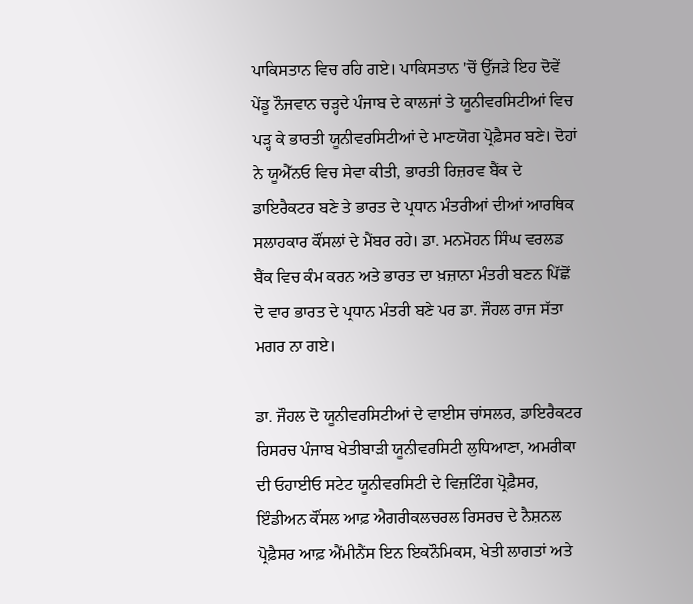ਪਾਕਿਸਤਾਨ ਵਿਚ ਰਹਿ ਗਏ। ਪਾਕਿਸਤਾਨ 'ਚੋਂ ਉੱਜੜੇ ਇਹ ਦੋਵੇਂ ਪੇਂਡੂ ਨੌਜਵਾਨ ਚੜ੍ਹਦੇ ਪੰਜਾਬ ਦੇ ਕਾਲਜਾਂ ਤੇ ਯੂਨੀਵਰਸਿਟੀਆਂ ਵਿਚ ਪੜ੍ਹ ਕੇ ਭਾਰਤੀ ਯੂਨੀਵਰਸਿਟੀਆਂ ਦੇ ਮਾਣਯੋਗ ਪ੍ਰੋਫ਼ੈਸਰ ਬਣੇ। ਦੋਹਾਂ ਨੇ ਯੂਐੱਨਓ ਵਿਚ ਸੇਵਾ ਕੀਤੀ, ਭਾਰਤੀ ਰਿਜ਼ਰਵ ਬੈਂਕ ਦੇ ਡਾਇਰੈਕਟਰ ਬਣੇ ਤੇ ਭਾਰਤ ਦੇ ਪ੍ਰਧਾਨ ਮੰਤਰੀਆਂ ਦੀਆਂ ਆਰਥਿਕ ਸਲਾਹਕਾਰ ਕੌਂਸਲਾਂ ਦੇ ਮੈਂਬਰ ਰਹੇ। ਡਾ. ਮਨਮੋਹਨ ਸਿੰਘ ਵਰਲਡ ਬੈਂਕ ਵਿਚ ਕੰਮ ਕਰਨ ਅਤੇ ਭਾਰਤ ਦਾ ਖ਼ਜ਼ਾਨਾ ਮੰਤਰੀ ਬਣਨ ਪਿੱਛੋਂ ਦੋ ਵਾਰ ਭਾਰਤ ਦੇ ਪ੍ਰਧਾਨ ਮੰਤਰੀ ਬਣੇ ਪਰ ਡਾ. ਜੌਹਲ ਰਾਜ ਸੱਤਾ ਮਗਰ ਨਾ ਗਏ।

ਡਾ. ਜੌਹਲ ਦੋ ਯੂਨੀਵਰਸਿਟੀਆਂ ਦੇ ਵਾਈਸ ਚਾਂਸਲਰ, ਡਾਇਰੈਕਟਰ ਰਿਸਰਚ ਪੰਜਾਬ ਖੇਤੀਬਾੜੀ ਯੂਨੀਵਰਸਿਟੀ ਲੁਧਿਆਣਾ, ਅਮਰੀਕਾ ਦੀ ਓਹਾਈਓ ਸਟੇਟ ਯੂਨੀਵਰਸਿਟੀ ਦੇ ਵਿਜ਼ਟਿੰਗ ਪ੍ਰੋਫ਼ੈਸਰ, ਇੰਡੀਅਨ ਕੌਂਸਲ ਆਫ਼ ਐਗਰੀਕਲਚਰਲ ਰਿਸਰਚ ਦੇ ਨੈਸ਼ਨਲ ਪ੍ਰੋਫ਼ੈਸਰ ਆਫ਼ ਐਂਮੀਨੈਂਸ ਇਨ ਇਕਨੌਮਿਕਸ, ਖੇਤੀ ਲਾਗਤਾਂ ਅਤੇ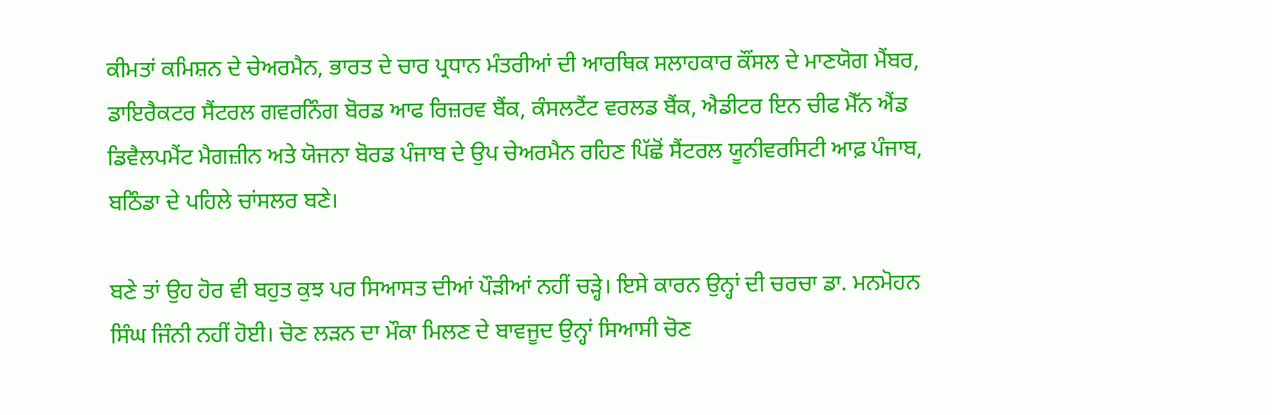ਕੀਮਤਾਂ ਕਮਿਸ਼ਨ ਦੇ ਚੇਅਰਮੈਨ, ਭਾਰਤ ਦੇ ਚਾਰ ਪ੍ਰਧਾਨ ਮੰਤਰੀਆਂ ਦੀ ਆਰਥਿਕ ਸਲਾਹਕਾਰ ਕੌਂਸਲ ਦੇ ਮਾਣਯੋਗ ਮੈਂਬਰ, ਡਾਇਰੈਕਟਰ ਸੈਂਟਰਲ ਗਵਰਨਿੰਗ ਬੋਰਡ ਆਫ ਰਿਜ਼ਰਵ ਬੈਂਕ, ਕੰਸਲਟੈਂਟ ਵਰਲਡ ਬੈਂਕ, ਐਡੀਟਰ ਇਨ ਚੀਫ ਮੈੱਨ ਐਂਡ ਡਿਵੈਲਪਮੈਂਟ ਮੈਗਜ਼ੀਨ ਅਤੇ ਯੋਜਨਾ ਬੋਰਡ ਪੰਜਾਬ ਦੇ ਉਪ ਚੇਅਰਮੈਨ ਰਹਿਣ ਪਿੱਛੋਂ ਸੈਂਟਰਲ ਯੂਨੀਵਰਸਿਟੀ ਆਫ਼ ਪੰਜਾਬ, ਬਠਿੰਡਾ ਦੇ ਪਹਿਲੇ ਚਾਂਸਲਰ ਬਣੇ।

ਬਣੇ ਤਾਂ ਉਹ ਹੋਰ ਵੀ ਬਹੁਤ ਕੁਝ ਪਰ ਸਿਆਸਤ ਦੀਆਂ ਪੌੜੀਆਂ ਨਹੀਂ ਚੜ੍ਹੇ। ਇਸੇ ਕਾਰਨ ਉਨ੍ਹਾਂ ਦੀ ਚਰਚਾ ਡਾ. ਮਨਮੋਹਨ ਸਿੰਘ ਜਿੰਨੀ ਨਹੀਂ ਹੋਈ। ਚੋਣ ਲੜਨ ਦਾ ਮੌਕਾ ਮਿਲਣ ਦੇ ਬਾਵਜੂਦ ਉਨ੍ਹਾਂ ਸਿਆਸੀ ਚੋਣ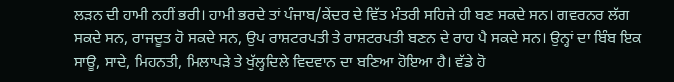ਲੜਨ ਦੀ ਹਾਮੀ ਨਹੀਂ ਭਰੀ। ਹਾਮੀ ਭਰਦੇ ਤਾਂ ਪੰਜਾਬ/ਕੇਂਦਰ ਦੇ ਵਿੱਤ ਮੰਤਰੀ ਸਹਿਜੇ ਹੀ ਬਣ ਸਕਦੇ ਸਨ। ਗਵਰਨਰ ਲੱਗ ਸਕਦੇ ਸਨ, ਰਾਜਦੂਤ ਹੋ ਸਕਦੇ ਸਨ, ਉਪ ਰਾਸ਼ਟਰਪਤੀ ਤੇ ਰਾਸ਼ਟਰਪਤੀ ਬਣਨ ਦੇ ਰਾਹ ਪੈ ਸਕਦੇ ਸਨ। ਉਨ੍ਹਾਂ ਦਾ ਬਿੰਬ ਇਕ ਸਾਊ, ਸਾਦੇ, ਮਿਹਨਤੀ, ਮਿਲਾਪੜੇ ਤੇ ਖੁੱਲ੍ਹਦਿਲੇ ਵਿਦਵਾਨ ਦਾ ਬਣਿਆ ਹੋਇਆ ਹੈ। ਵੱਡੇ ਹੋ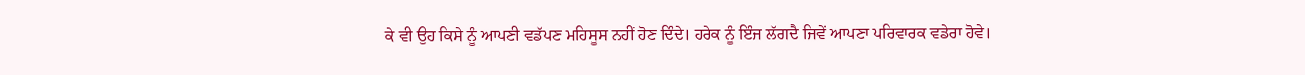ਕੇ ਵੀ ਉਹ ਕਿਸੇ ਨੂੰ ਆਪਣੀ ਵਡੱਪਣ ਮਹਿਸੂਸ ਨਹੀਂ ਹੋਣ ਦਿੰਦੇ। ਹਰੇਕ ਨੂੰ ਇੰਜ ਲੱਗਦੈ ਜਿਵੇਂ ਆਪਣਾ ਪਰਿਵਾਰਕ ਵਡੇਰਾ ਹੋਵੇ।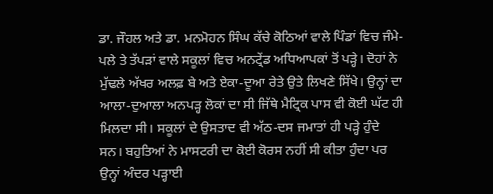ਡਾ. ਜੌਹਲ ਅਤੇ ਡਾ. ਮਨਮੋਹਨ ਸਿੰਘ ਕੱਚੇ ਕੋਠਿਆਂ ਵਾਲੇ ਪਿੰਡਾਂ ਵਿਚ ਜੰਮੇ-ਪਲੇ ਤੇ ਤੱਪੜਾਂ ਵਾਲੇ ਸਕੂਲਾਂ ਵਿਚ ਅਨਟ੍ਰੇਂਡ ਅਧਿਆਪਕਾਂ ਤੋਂ ਪੜ੍ਹੇ। ਦੋਹਾਂ ਨੇ ਮੁੱਢਲੇ ਅੱਖਰ ਅਲਫ਼ ਬੇ ਅਤੇ ਏਕਾ-ਦੂਆ ਰੇਤੇ ਉਤੇ ਲਿਖਣੇ ਸਿੱਖੇ। ਉਨ੍ਹਾਂ ਦਾ ਆਲਾ-ਦੁਆਲਾ ਅਨਪੜ੍ਹ ਲੋਕਾਂ ਦਾ ਸੀ ਜਿੱਥੇ ਮੈਟ੍ਰਿਕ ਪਾਸ ਵੀ ਕੋਈ ਘੱਟ ਹੀ ਮਿਲਦਾ ਸੀ। ਸਕੂਲਾਂ ਦੇ ਉਸਤਾਦ ਵੀ ਅੱਠ-ਦਸ ਜਮਾਤਾਂ ਹੀ ਪੜ੍ਹੇ ਹੁੰਦੇ ਸਨ। ਬਹੁਤਿਆਂ ਨੇ ਮਾਸਟਰੀ ਦਾ ਕੋਈ ਕੋਰਸ ਨਹੀਂ ਸੀ ਕੀਤਾ ਹੁੰਦਾ ਪਰ ਉਨ੍ਹਾਂ ਅੰਦਰ ਪੜ੍ਹਾਈ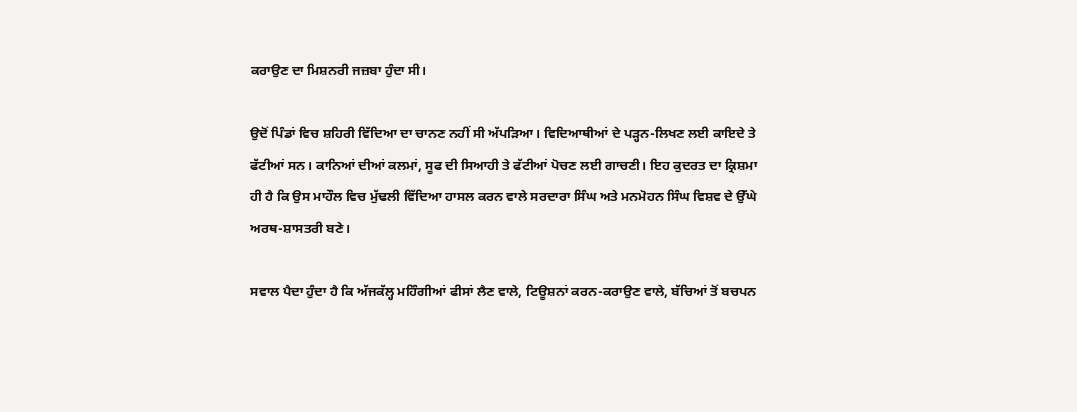ਕਰਾਉਣ ਦਾ ਮਿਸ਼ਨਰੀ ਜਜ਼ਬਾ ਹੁੰਦਾ ਸੀ।

ਉਦੋਂ ਪਿੰਡਾਂ ਵਿਚ ਸ਼ਹਿਰੀ ਵਿੱਦਿਆ ਦਾ ਚਾਨਣ ਨਹੀਂ ਸੀ ਅੱਪੜਿਆ। ਵਿਦਿਆਥੀਆਂ ਦੇ ਪੜ੍ਹਨ-ਲਿਖਣ ਲਈ ਕਾਇਦੇ ਤੇ ਫੱਟੀਆਂ ਸਨ। ਕਾਨਿਆਂ ਦੀਆਂ ਕਲਮਾਂ, ਸੂਫ ਦੀ ਸਿਆਹੀ ਤੇ ਫੱਟੀਆਂ ਪੋਚਣ ਲਈ ਗਾਚਣੀ। ਇਹ ਕੁਦਰਤ ਦਾ ਕ੍ਰਿਸ਼ਮਾ ਹੀ ਹੈ ਕਿ ਉਸ ਮਾਹੌਲ ਵਿਚ ਮੁੱਢਲੀ ਵਿੱਦਿਆ ਹਾਸਲ ਕਰਨ ਵਾਲੇ ਸਰਦਾਰਾ ਸਿੰਘ ਅਤੇ ਮਨਮੋਹਨ ਸਿੰਘ ਵਿਸ਼ਵ ਦੇ ਉੱਘੇ ਅਰਥ-ਸ਼ਾਸਤਰੀ ਬਣੇ।

ਸਵਾਲ ਪੈਦਾ ਹੁੰਦਾ ਹੈ ਕਿ ਅੱਜਕੱਲ੍ਹ ਮਹਿੰਗੀਆਂ ਫੀਸਾਂ ਲੈਣ ਵਾਲੇ, ਟਿਊਸ਼ਨਾਂ ਕਰਨ-ਕਰਾਉਣ ਵਾਲੇ, ਬੱਚਿਆਂ ਤੋਂ ਬਚਪਨ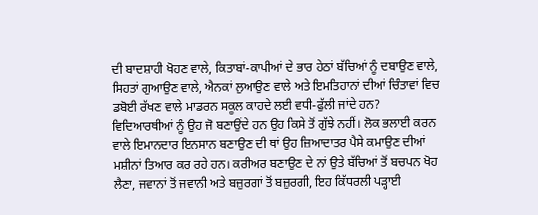ਦੀ ਬਾਦਸ਼ਾਹੀ ਖੋਹਣ ਵਾਲੇ, ਕਿਤਾਬਾਂ-ਕਾਪੀਆਂ ਦੇ ਭਾਰ ਹੇਠਾਂ ਬੱਚਿਆਂ ਨੂੰ ਦਬਾਉਣ ਵਾਲੇ, ਸਿਹਤਾਂ ਗੁਆਉਣ ਵਾਲੇ, ਐਨਕਾਂ ਲੁਆਉਣ ਵਾਲੇ ਅਤੇ ਇਮਤਿਹਾਨਾਂ ਦੀਆਂ ਚਿੰਤਾਵਾਂ ਵਿਚ ਡਬੋਈ ਰੱਖਣ ਵਾਲੇ ਮਾਡਰਨ ਸਕੂਲ ਕਾਹਦੇ ਲਈ ਵਧੀ-ਫੁੱਲੀ ਜਾਂਦੇ ਹਨ? ਵਿਦਿਆਰਥੀਆਂ ਨੂੰ ਉਹ ਜੋ ਬਣਾਉਂਦੇ ਹਨ ਉਹ ਕਿਸੇ ਤੋਂ ਗੁੱਝੇ ਨਹੀਂ। ਲੋਕ ਭਲਾਈ ਕਰਨ ਵਾਲੇ ਇਮਾਨਦਾਰ ਇਨਸਾਨ ਬਣਾਉਣ ਦੀ ਥਾਂ ਉਹ ਜ਼ਿਆਦਾਤਰ ਪੈਸੇ ਕਮਾਉਣ ਦੀਆਂ ਮਸ਼ੀਨਾਂ ਤਿਆਰ ਕਰ ਰਹੇ ਹਨ। ਕਰੀਅਰ ਬਣਾਉਣ ਦੇ ਨਾਂ ਉਤੇ ਬੱਚਿਆਂ ਤੋਂ ਬਚਪਨ ਖੋਹ ਲੈਣਾ, ਜਵਾਨਾਂ ਤੋਂ ਜਵਾਨੀ ਅਤੇ ਬਜ਼ੁਰਗਾਂ ਤੋਂ ਬਜ਼ੁਰਗੀ, ਇਹ ਕਿੱਧਰਲੀ ਪੜ੍ਹਾਈ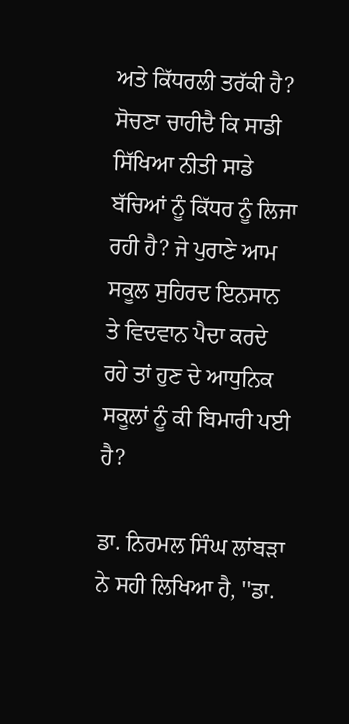ਅਤੇ ਕਿੱਧਰਲੀ ਤਰੱਕੀ ਹੈ? ਸੋਚਣਾ ਚਾਹੀਦੈ ਕਿ ਸਾਡੀ ਸਿੱਖਿਆ ਨੀਤੀ ਸਾਡੇ ਬੱਚਿਆਂ ਨੂੰ ਕਿੱਧਰ ਨੂੰ ਲਿਜਾ ਰਹੀ ਹੈ? ਜੇ ਪੁਰਾਣੇ ਆਮ ਸਕੂਲ ਸੁਹਿਰਦ ਇਨਸਾਨ ਤੇ ਵਿਦਵਾਨ ਪੈਦਾ ਕਰਦੇ ਰਹੇ ਤਾਂ ਹੁਣ ਦੇ ਆਧੁਨਿਕ ਸਕੂਲਾਂ ਨੂੰ ਕੀ ਬਿਮਾਰੀ ਪਈ ਹੈ?

ਡਾ. ਨਿਰਮਲ ਸਿੰਘ ਲਾਂਬੜਾ ਨੇ ਸਹੀ ਲਿਖਿਆ ਹੈ, ''ਡਾ.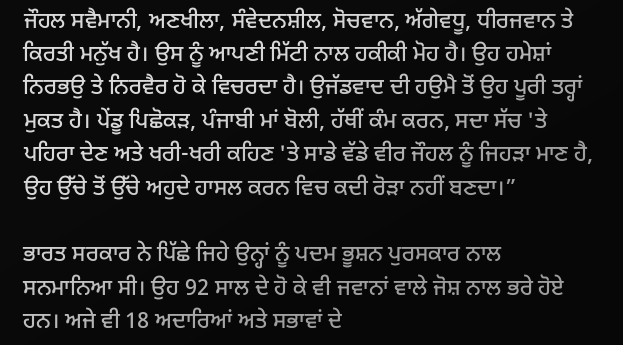ਜੌਹਲ ਸਵੈਮਾਨੀ, ਅਣਖੀਲਾ, ਸੰਵੇਦਨਸ਼ੀਲ, ਸੋਚਵਾਨ, ਅੱਗੇਵਧੂ, ਧੀਰਜਵਾਨ ਤੇ ਕਿਰਤੀ ਮਨੁੱਖ ਹੈ। ਉਸ ਨੂੰ ਆਪਣੀ ਮਿੱਟੀ ਨਾਲ ਹਕੀਕੀ ਮੋਹ ਹੈ। ਉਹ ਹਮੇਸ਼ਾਂ ਨਿਰਭਉ ਤੇ ਨਿਰਵੈਰ ਹੋ ਕੇ ਵਿਚਰਦਾ ਹੈ। ਉਜੱਡਵਾਦ ਦੀ ਹਉਮੈ ਤੋਂ ਉਹ ਪੂਰੀ ਤਰ੍ਹਾਂ ਮੁਕਤ ਹੈ। ਪੇਂਡੂ ਪਿਛੋਕੜ, ਪੰਜਾਬੀ ਮਾਂ ਬੋਲੀ, ਹੱਥੀਂ ਕੰਮ ਕਰਨ, ਸਦਾ ਸੱਚ 'ਤੇ ਪਹਿਰਾ ਦੇਣ ਅਤੇ ਖਰੀ-ਖਰੀ ਕਹਿਣ 'ਤੇ ਸਾਡੇ ਵੱਡੇ ਵੀਰ ਜੌਹਲ ਨੂੰ ਜਿਹੜਾ ਮਾਣ ਹੈ, ਉਹ ਉੱਚੇ ਤੋਂ ਉੱਚੇ ਅਹੁਦੇ ਹਾਸਲ ਕਰਨ ਵਿਚ ਕਦੀ ਰੋੜਾ ਨਹੀਂ ਬਣਦਾ।”

ਭਾਰਤ ਸਰਕਾਰ ਨੇ ਪਿੱਛੇ ਜਿਹੇ ਉਨ੍ਹਾਂ ਨੂੰ ਪਦਮ ਭੂਸ਼ਨ ਪੁਰਸਕਾਰ ਨਾਲ ਸਨਮਾਨਿਆ ਸੀ। ਉਹ 92 ਸਾਲ ਦੇ ਹੋ ਕੇ ਵੀ ਜਵਾਨਾਂ ਵਾਲੇ ਜੋਸ਼ ਨਾਲ ਭਰੇ ਹੋਏ ਹਨ। ਅਜੇ ਵੀ 18 ਅਦਾਰਿਆਂ ਅਤੇ ਸਭਾਵਾਂ ਦੇ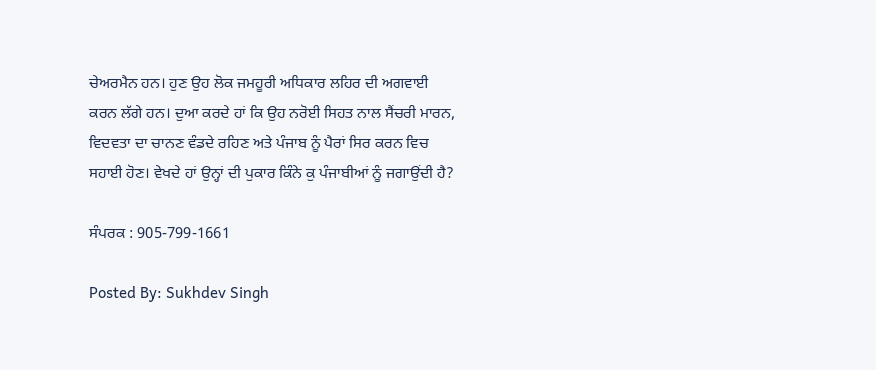ਚੇਅਰਮੈਨ ਹਨ। ਹੁਣ ਉਹ ਲੋਕ ਜਮਹੂਰੀ ਅਧਿਕਾਰ ਲਹਿਰ ਦੀ ਅਗਵਾਈ ਕਰਨ ਲੱਗੇ ਹਨ। ਦੁਆ ਕਰਦੇ ਹਾਂ ਕਿ ਉਹ ਨਰੋਈ ਸਿਹਤ ਨਾਲ ਸੈਂਚਰੀ ਮਾਰਨ, ਵਿਦਵਤਾ ਦਾ ਚਾਨਣ ਵੰਡਦੇ ਰਹਿਣ ਅਤੇ ਪੰਜਾਬ ਨੂੰ ਪੈਰਾਂ ਸਿਰ ਕਰਨ ਵਿਚ ਸਹਾਈ ਹੋਣ। ਵੇਖਦੇ ਹਾਂ ਉਨ੍ਹਾਂ ਦੀ ਪੁਕਾਰ ਕਿੰਨੇ ਕੁ ਪੰਜਾਬੀਆਂ ਨੂੰ ਜਗਾਉਂਦੀ ਹੈ?

ਸੰਪਰਕ : 905-799-1661

Posted By: Sukhdev Singh